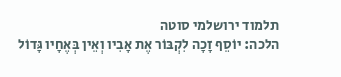תלמוד ירושלמי סוטה
הלכה: יוֹסֵף זָכָה לִקְבּוֹר אֶת אָבִיו וְאֵין בְּאֶחָיו גָּדוֹל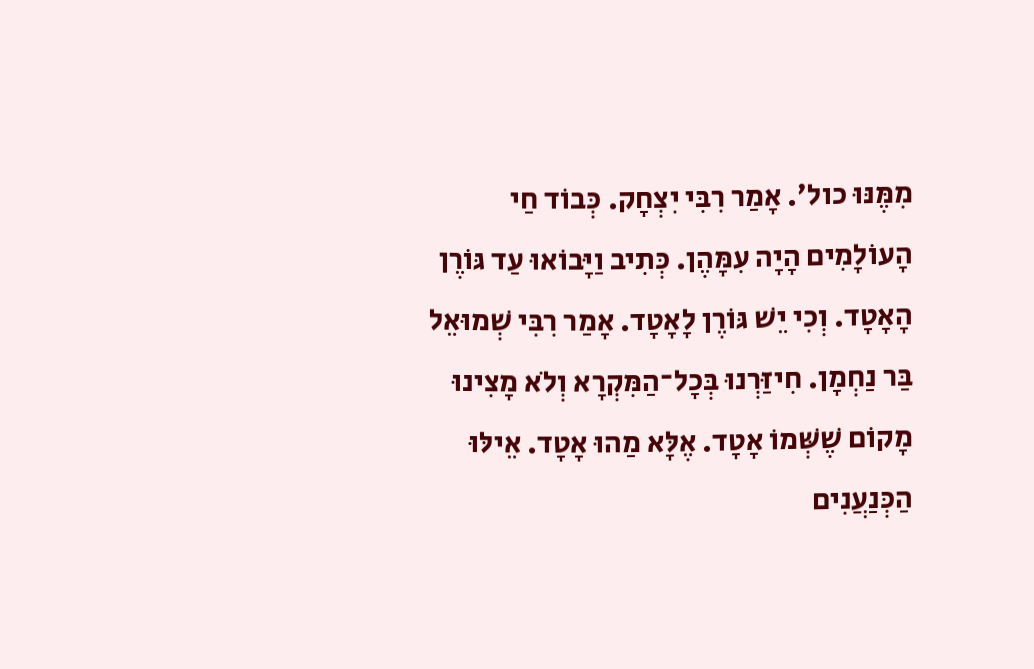מִמֶּנּוּ כול׳. אָמַר רִבִּי יִצְחָק. כְּבוֹד חַי הָעוֹלָמִים הָיָה עִמָּהֶן. כְּתִיב וַיָּבוֹאוּ עַד גּוֹרֶן הָאָטָד. וְכִי יֵשׁ גּוֹרֶן לָאָטָד. אָמַר רִבִּי שְׁמוּאֵל בַּר נַחְמָן. חִיזַּרְנוּ בְּכָל־הַמִּקְרָא וְלֹא מָצִינוּ מָקוֹם שֶׁשְּׁמוֹ אָטָד. אֶלָּא מַהוּ אָטָד. אֵילּוּ הַכְּנַעֲנִים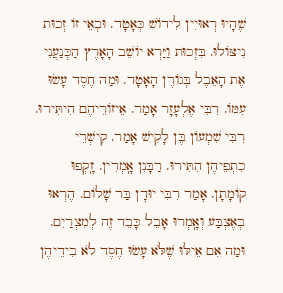שֶׁהָיוּ רְאוּיִין לִידוֹשׁ כְּאָטָד. וּבְאֵי זוֹ זְכוּת נִיצּוֹלוּ. בִּזְכוּת וַיַּרְא יוֹשֵׁב הָאָרֶץ הַכְּנַעֲנִי אֶת הָאֵבֶל בְּגוֹרֶן הָאָטָד. וּמַה חֶסֶד עָשׂוּ עִמּוֹ. רִבִּי אֶלְעָזָר אָמַר. אֵיזוֹרֵיהֶם הִיתִּירוּ. רִבִּי שִׁמְעוֹן בֶּן לָקִישׁ אָמַר. קִישְׁרֵי כִתְפֵיהֶן הִתִּירוּ. רַבָּנִן אָֽמְרִין. זָֽקְפוּ קוֹמָתָן. אָמַר רִבִּי יוּדָן בַּר שָׁלוֹם. הֶרְאוּ בְאֶצְבַּע וְאָֽמְרוּ אָבֵל כָּבֵד זֶה לְמִצְרַיִם. וּמַה אִם אֵילּוּ שֶׁלֹּא עָשׂוּ חֶסֶד לֹא בִידֵיהֶן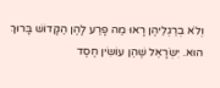וְלֹא בְרַגְלֵיהֶן רָאוּ מַה פָרַע לָהֶן הַקָּדוֹשׁ בָּרוּךְ הוּא. יִשְׂרָאֵל שֶׁהֵן עוֹשִׂין חֶסֶד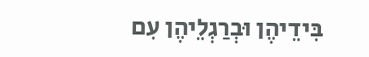בִּידֵיהֶן וּבְרַגְלֵיהֶן עִם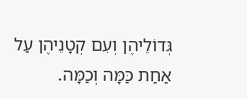גְּדוֹלֵיהֶן וְעִם קְטָנֵיהֶן עַל אַחַת כַּמָּה וְכַמָּה.